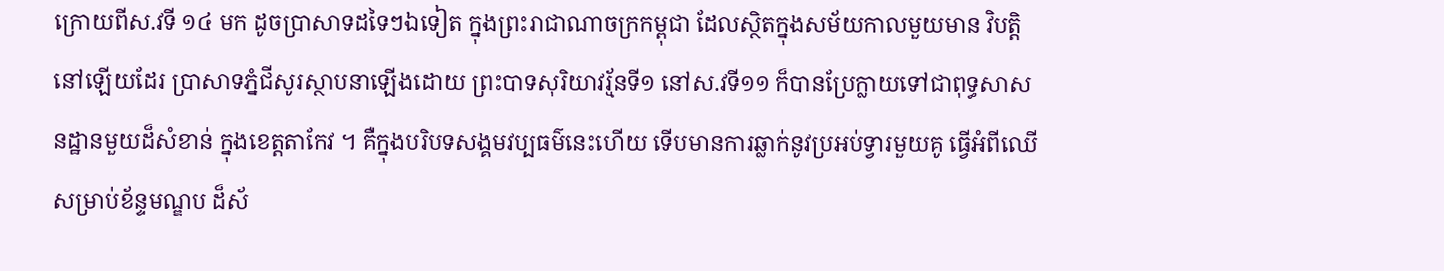ក្រោយពីស.វទី ១៤ មក ដូចប្រាសាទដទៃៗឯទៀត ក្នុងព្រះរាជាណាចក្រកម្ពុជា ដែលស្ថិតក្នុងសម័យកាលមួយមាន វិបត្តិនៅឡើយដែរ ប្រាសាទភ្នំជីសូរស្ថាបនាឡើងដោយ ព្រះបាទសុរិយាវរ្ម័នទី១ នៅស.វទី១១ ក៏បានប្រែក្លាយទៅជាពុទ្ធសាសនដ្ឋានមួយដ៏សំខាន់ ក្នុងខេត្តតាកែវ ។ គឺក្នុងបរិបទសង្គមវប្បធម៌នេះហើយ ទើបមានការឆ្លាក់នូវប្រអប់ទ្វារមួយគូ ធ្វើអំពីឈើ សម្រាប់ខ័ន្ទមណ្ឌប ដ៏ស័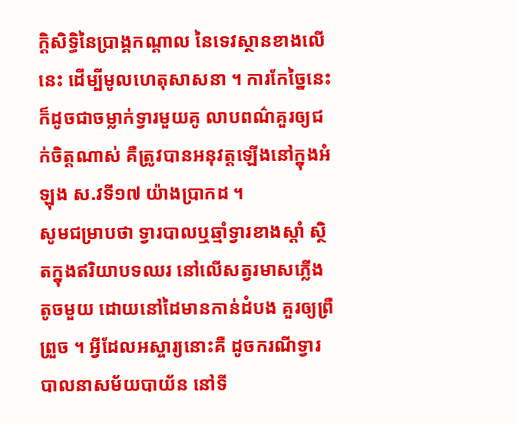ក្តិសិទ្ធិនៃប្រាង្គកណ្តាល នៃទេវស្ថានខាងលើនេះ ដើម្បីមូលហេតុសាសនា ។ ការកែច្នៃនេះ ក៏ដូចជាចម្លាក់ទ្វារមួយគូ លាបពណ៌គួរឲ្យជក់ចិត្តណាស់ គឺត្រូវបានអនុវត្តឡើងនៅក្នុងអំឡុង ស.វទី១៧ យ៉ាងប្រាកដ ។
សូមជម្រាបថា ទ្វារបាលឬឆ្មាំទ្វារខាងស្តាំ ស្ថិតក្នុងឥរិយាបទឈរ នៅលើសត្វរមាសភ្លើងតូចមួយ ដោយនៅដៃមានកាន់ដំបង គួរឲ្យព្រឺព្រួច ។ អ្វីដែលអស្ចារ្យនោះគឺ ដូចករណីទ្វារបាលនាសម័យបាយ័ន នៅទី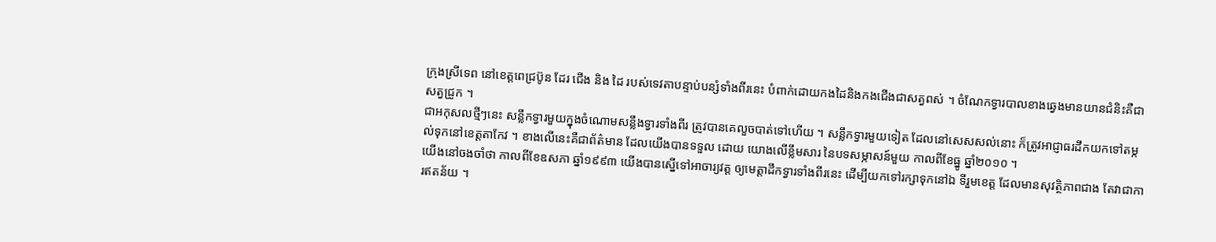ក្រុងស្រីទេព នៅខេត្តពេជ្រប៊ូន ដែរ ជើង និង ដៃ របស់ទេវតាបន្ទាប់បន្សំទាំងពីរនេះ បំពាក់ដោយកងដៃនិងកងជើងជាសត្វពស់ ។ ចំណែកទ្វារបាលខាងឆ្វេងមានយានជំនិះគឺជាសត្វជ្រូក ។
ជាអកុសលថ្មីៗនេះ សន្លឹកទ្វារមួយក្នុងចំណោមសន្លឹងទ្វារទាំងពីរ ត្រូវបានគេលួចបាត់ទៅហើយ ។ សន្លឹកទ្វារមួយទៀត ដែលនៅសេសសល់នោះ ក៏ត្រូវអាជ្ញាធរដឹកយកទៅតម្កល់ទុកនៅខេត្តតាកែវ ។ ខាងលើនេះគឺជាព័ត៌មាន ដែលយើងបានទទួល ដោយ យោងលើខ្លឹមសារ នៃបទសម្ភាសន៍មួយ កាលពីខែធ្នូ ឆ្នាំ២០១០ ។
យើងនៅចងចាំថា កាលពីខែឧសភា ឆ្នាំ១៩៩៣ យើងបានស្នើទៅអាចារ្យវត្ត ឲ្យមេត្តាដឹកទ្វារទាំងពីរនេះ ដើម្បីយកទៅរក្សាទុកនៅឯ ទីរួមខេត្ត ដែលមានសុវត្ថិភាពជាង តែវាជាការឥតន័យ ។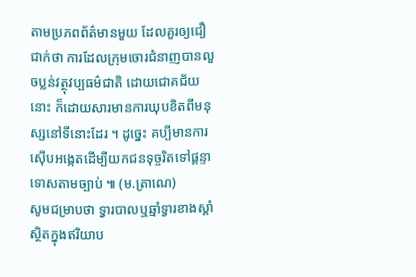តាមប្រភពព័ត៌មានមួយ ដែលគួរឲ្យជឿជាក់ថា ការដែលក្រុមចោរជំនាញបានលួចប្លន់វត្ថុវប្បធម៌ជាតិ ដោយជោគជ័យនោះ ក៏ដោយសារមានការឃុបខិតពីមនុស្សនៅទីនោះដែរ ។ ដូច្នេះ គប្បីមានការស៊ើបអង្កេតដើម្បីយកជនទុច្ចរិតទៅផ្តន្ទាទោសតាមច្បាប់ ៕ (ម.ត្រាណេ)
សូមជម្រាបថា ទ្វារបាលឬឆ្មាំទ្វារខាងស្តាំ ស្ថិតក្នុងឥរិយាប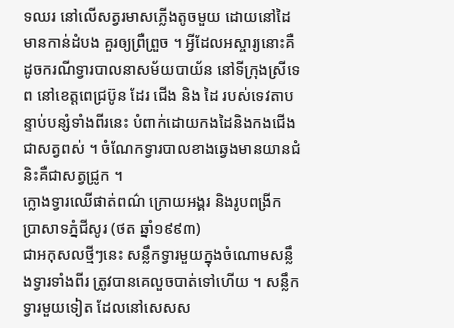ទឈរ នៅលើសត្វរមាសភ្លើងតូចមួយ ដោយនៅដៃមានកាន់ដំបង គួរឲ្យព្រឺព្រួច ។ អ្វីដែលអស្ចារ្យនោះគឺ ដូចករណីទ្វារបាលនាសម័យបាយ័ន នៅទីក្រុងស្រីទេព នៅខេត្តពេជ្រប៊ូន ដែរ ជើង និង ដៃ របស់ទេវតាបន្ទាប់បន្សំទាំងពីរនេះ បំពាក់ដោយកងដៃនិងកងជើងជាសត្វពស់ ។ ចំណែកទ្វារបាលខាងឆ្វេងមានយានជំនិះគឺជាសត្វជ្រូក ។
ក្លោងទ្វារឈើផាត់ពណ៌ ក្រោយអង្គរ និងរូបពង្រីក ប្រាសាទភ្នំជីសូរ (ថត ឆ្នាំ១៩៩៣)
ជាអកុសលថ្មីៗនេះ សន្លឹកទ្វារមួយក្នុងចំណោមសន្លឹងទ្វារទាំងពីរ ត្រូវបានគេលួចបាត់ទៅហើយ ។ សន្លឹកទ្វារមួយទៀត ដែលនៅសេសស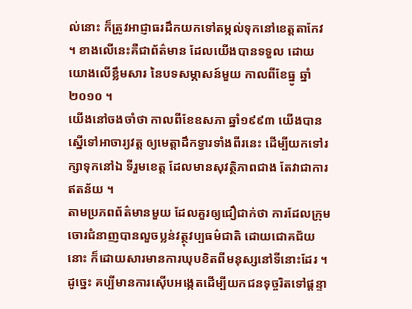ល់នោះ ក៏ត្រូវអាជ្ញាធរដឹកយកទៅតម្កល់ទុកនៅខេត្តតាកែវ ។ ខាងលើនេះគឺជាព័ត៌មាន ដែលយើងបានទទួល ដោយ យោងលើខ្លឹមសារ នៃបទសម្ភាសន៍មួយ កាលពីខែធ្នូ ឆ្នាំ២០១០ ។
យើងនៅចងចាំថា កាលពីខែឧសភា ឆ្នាំ១៩៩៣ យើងបានស្នើទៅអាចារ្យវត្ត ឲ្យមេត្តាដឹកទ្វារទាំងពីរនេះ ដើម្បីយកទៅរក្សាទុកនៅឯ ទីរួមខេត្ត ដែលមានសុវត្ថិភាពជាង តែវាជាការឥតន័យ ។
តាមប្រភពព័ត៌មានមួយ ដែលគួរឲ្យជឿជាក់ថា ការដែលក្រុមចោរជំនាញបានលួចប្លន់វត្ថុវប្បធម៌ជាតិ ដោយជោគជ័យនោះ ក៏ដោយសារមានការឃុបខិតពីមនុស្សនៅទីនោះដែរ ។ ដូច្នេះ គប្បីមានការស៊ើបអង្កេតដើម្បីយកជនទុច្ចរិតទៅផ្តន្ទា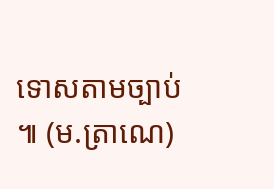ទោសតាមច្បាប់ ៕ (ម.ត្រាណេ)